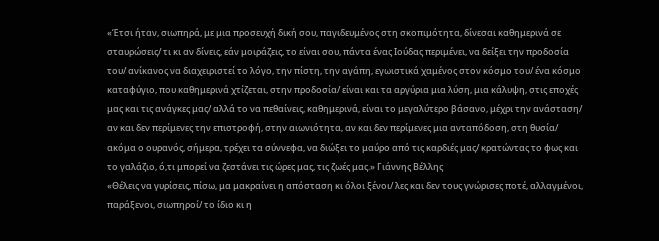«Έτσι ήταν, σιωπηρά, με μια προσευχή δική σου, παγιδευμένος στη σκοπιμότητα, δίνεσαι καθημερινά σε σταυρώσεις/ τι κι αν δίνεις, εάν μοιράζεις, το είναι σου, πάντα ένας Ιούδας περιμένει, να δείξει την προδοσία του/ ανίκανος να διαχειριστεί το λόγο, την πίστη, την αγάπη, εγωιστικά χαμένος στον κόσμο του/ ένα κόσμο καταφύγιο, που καθημερινά χτίζεται, στην προδοσία/ είναι και τα αργύρια μια λύση, μια κάλυψη, στις εποχές μας και τις ανάγκες μας/ αλλά το να πεθαίνεις, καθημερινά, είναι το μεγαλύτερο βάσανο, μέχρι την ανάσταση/ αν και δεν περίμενες την επιστροφή, στην αιωνιότητα, αν και δεν περίμενες μια ανταπόδοση, στη θυσία/ ακόμα ο ουρανός, σήμερα, τρέχει τα σύννεφα, να διώξει το μαύρο από τις καρδιές μας/ κρατώντας το φως και το γαλάζιο, ό,τι μπορεί να ζεστάνει τις ώρες μας, τις ζωές μας.» Γιάννης Βέλλης
«Θέλεις να γυρίσεις, πίσω, μα μακραίνει η απόσταση κι όλοι ξένοι/ λες και δεν τους γνώρισες ποτέ, αλλαγμένοι, παράξενοι, σιωπηροί/ το ίδιο κι η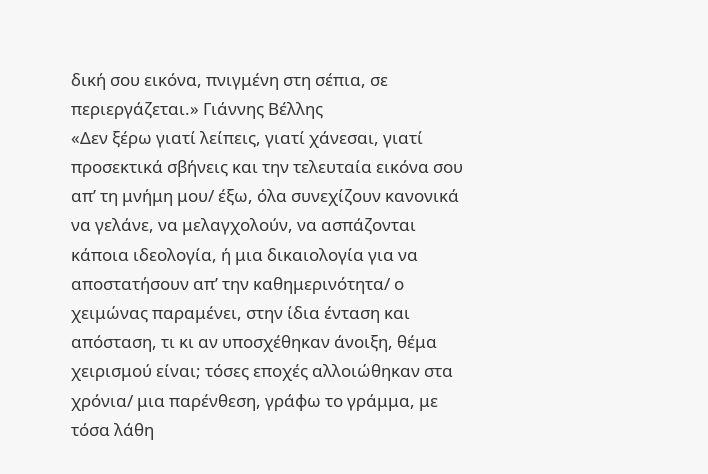δική σου εικόνα, πνιγμένη στη σέπια, σε περιεργάζεται.» Γιάννης Βέλλης
«Δεν ξέρω γιατί λείπεις, γιατί χάνεσαι, γιατί προσεκτικά σβήνεις και την τελευταία εικόνα σου απ’ τη μνήμη μου/ έξω, όλα συνεχίζουν κανονικά να γελάνε, να μελαγχολούν, να ασπάζονται κάποια ιδεολογία, ή μια δικαιολογία για να αποστατήσουν απ’ την καθημερινότητα/ ο χειμώνας παραμένει, στην ίδια ένταση και απόσταση, τι κι αν υποσχέθηκαν άνοιξη, θέμα χειρισμού είναι; τόσες εποχές αλλοιώθηκαν στα χρόνια/ μια παρένθεση, γράφω το γράμμα, με τόσα λάθη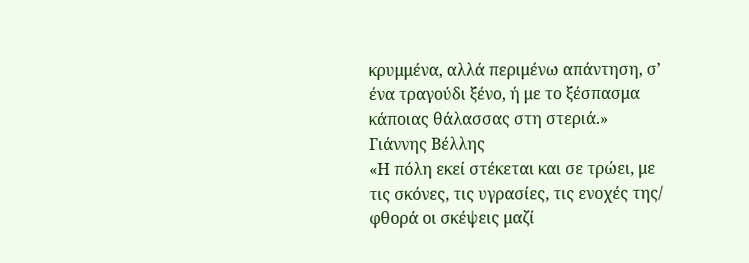κρυμμένα, αλλά περιμένω απάντηση, σ’ ένα τραγούδι ξένο, ή με το ξέσπασμα κάποιας θάλασσας στη στεριά.» Γιάννης Βέλλης
«Η πόλη εκεί στέκεται και σε τρώει, με τις σκόνες, τις υγρασίες, τις ενοχές της/ φθορά οι σκέψεις μαζί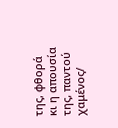της, φθορά κι η απουσία της, παντού χαμένος/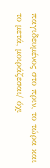παγιδευμένος στο πριν, το τώρα και το μετά, μοιράζεσαι/ όχι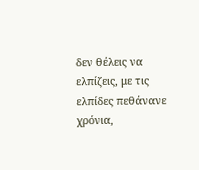δεν θέλεις να ελπίζεις, με τις ελπίδες πεθάνανε χρόνια,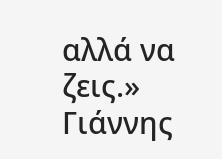αλλά να ζεις.» Γιάννης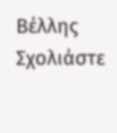Βέλλης
Σχολιάστε